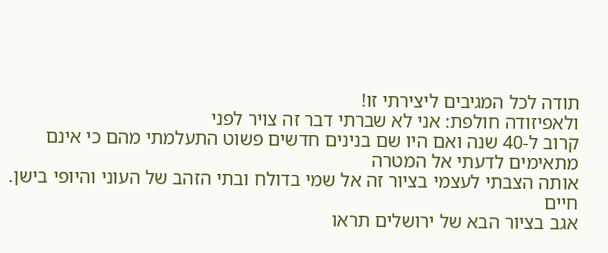תודה לכל המגיבים ליצירתי זו!
ולאפיזודה חולפת: אני לא שברתי דבר זה צויר לפני
קרוב ל-40 שנה ואם היו שם בנינים חדשים פשוט התעלמתי מהם כי אינם מתאימים לדעתי אל המטרה
אותה הצבתי לעצמי בציור זה אל שמי בדולח ובתי הזהב של העוני והיופי בישן.
חיים
אגב בציור הבא של ירושלים תראו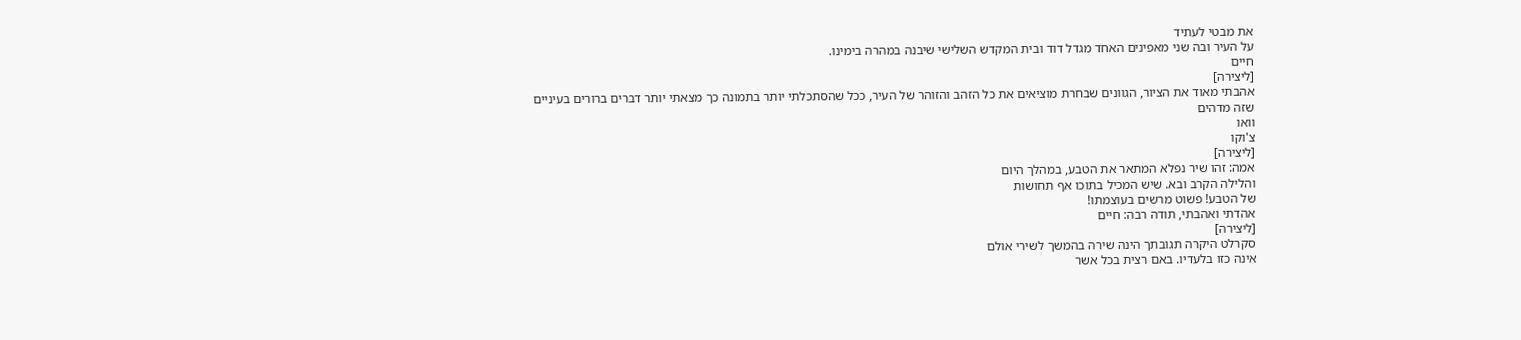את מבטי לעתיד
על העיר ובה שני מאפינים האחד מגדל דוד ובית המקדש השלישי שיבנה במהרה בימינו.
חיים
[ליצירה]
אהבתי מאוד את הציור, הגוונים שבחרת מוציאים את כל הזהב והזוהר של העיר, ככל שהסתכלתי יותר בתמונה כך מצאתי יותר דברים ברורים בעיניים
שזה מדהים
וואו
צ'וקו
[ליצירה]
אמה: זהו שיר נפלא המתאר את הטבע, במהלך היום
והלילה הקרב ובא. שיש המכיל בתוכו אף תחושות
של הטבע! פשוט מרשים בעוצמתו!
אהדתי ואהבתי, תודה רבה: חיים
[ליצירה]
סקרלט היקרה תגובתך הינה שירה בהמשך לשירי אולם
אינה כזו בלעדיו. באם רצית בכל אשר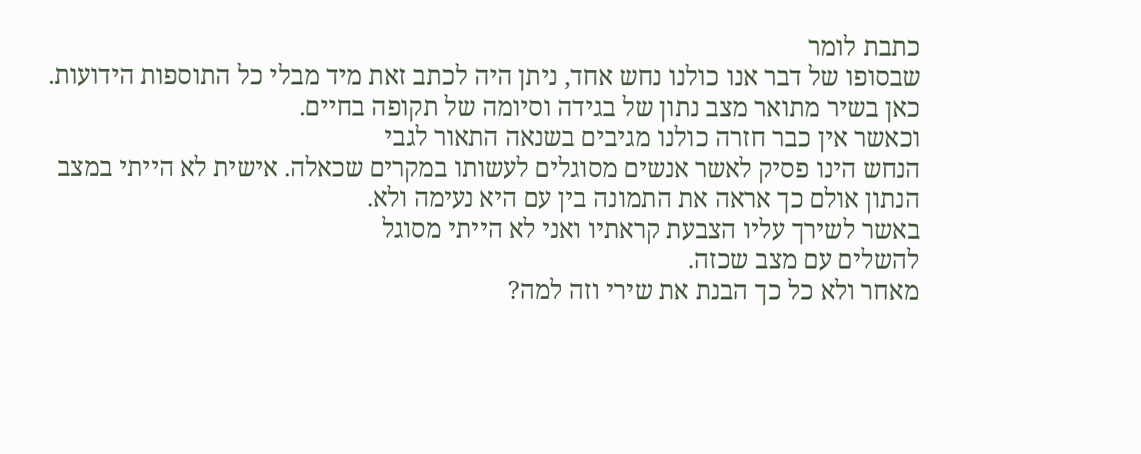כתבת לומר
שבסופו של דבר אנו כולנו נחש אחד, ניתן היה לכתב זאת מיד מבלי כל התוספות הידועות. כאן בשיר מתואר מצב נתון של בגידה וסיומה של תקופה בחיים.
וכאשר אין כבר חזרה כולנו מגיבים בשנאה התאור לגבי
הנחש הינו פסיק לאשר אנשים מסוגלים לעשותו במקרים שכאלה. אישית לא הייתי במצב הנתון אולם כך אראה את התמונה בין עם היא נעימה ולא.
באשר לשירך עליו הצבעת קראתיו ואני לא הייתי מסוגל
להשלים עם מצב שכזה.
מאחר ולא כל כך הבנת את שירי וזה למה?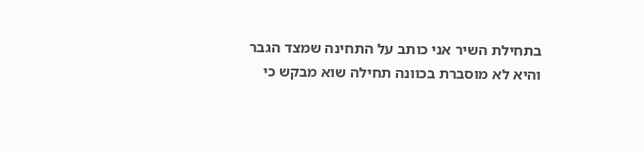בתחילת השיר אני כותב על התחינה שמצד הגבר והיא לא מוסברת בכוונה תחילה שוא מבקש כי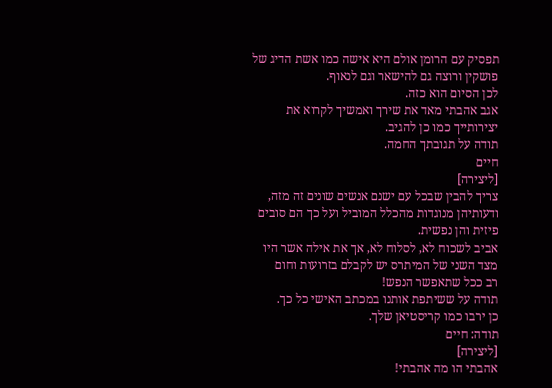תפסיק עם הרומן אולם היא אישה כמו אשת הדיג של פושקין ורוצה גם להישאר וגם לנאוף.
לכן הסיום הוא כזה.
אגב אהבתי מאד את שירך ואמשיך לקרוא את יצירותייך כמו כן להגיב.
תודה על תגובתך החמה.
חיים
[ליצירה]
צריך להבין שבכל עם ישנם אנשים שונים זה מזה,
ודעותיהן מנוגדות מהכלל המוביל ועל כך הם סובים
פיזית והן נפשית.
אביב לשכוח לא, לסלוח לא, אך את אילה אשר היו מצד השני של המיתרס יש לקבלם בזרועות וחום
רב ככל שתאפשר הנפש!
תודה על ששיתפת אותנו במכתב האישי כל כך.
כן ירבו כמו קריסטיאן שלך.
תודה: חיים
[ליצירה]
אהבתי הו מה אהבתי!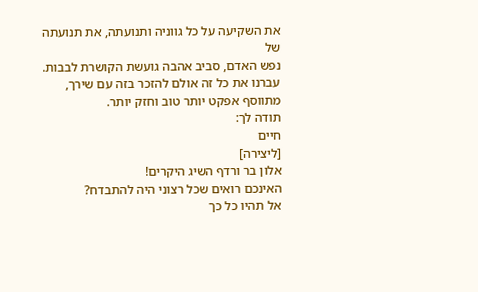את השקיעה על כל גווניה ותנועתה, את תנועתה של
נפש האדם, סביב אהבה גועשת הקושרת לבבות.
עברנו את כל זה אולם להזכר בזה עם שירך,
מתווסף אפקט יותר טוב וחזק יותר.
תודה לך:
חיים
[ליצירה]
אלון בר ורדף השיג היקרים!
האינכם רואים שכל רצוני היה להתבדח?
אל תהיו כל כך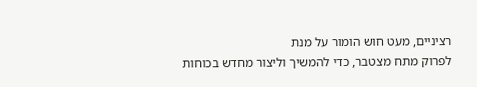רציניים, מעט חוש הומור על מנת
לפרוק מתח מצטבר, כדי להמשיך וליצור מחדש בכוחות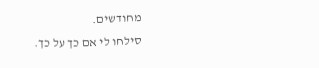מחודשים.
סילחו לי אם כך על כך.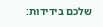שלכם בידידות: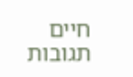חיים
תגובות